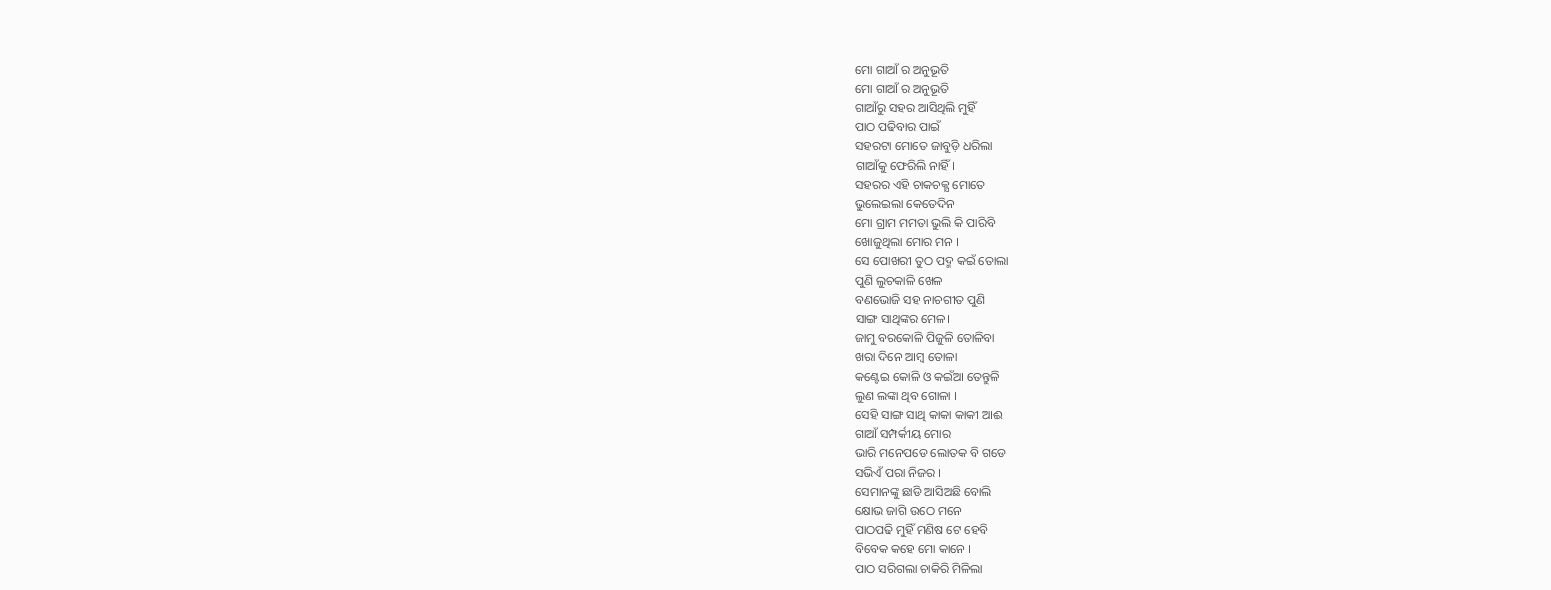ମୋ ଗାଆଁ ର ଅନୁଭୂତି
ମୋ ଗାଆଁ ର ଅନୁଭୂତି
ଗାଆଁରୁ ସହର ଆସିଥିଲି ମୁହିଁ
ପାଠ ପଢିବାର ପାଇଁ
ସହରଟା ମୋତେ ଜାବୁଡ଼ି ଧରିଲା
ଗାଆଁକୁ ଫେରିଲି ନାହିଁ।
ସହରର ଏହି ଚାକଚକ୍ଯ ମୋତେ
ଭୁଲେଇଲା କେତେଦିନ
ମୋ ଗ୍ରାମ ମମତା ଭୁଲି କି ପାରିବି
ଖୋଜୁଥିଲା ମୋର ମନ ।
ସେ ପୋଖରୀ ତୁଠ ପଦ୍ମ କଇଁ ତୋଲା
ପୁଣି ଲୁଚକାଳି ଖେଳ
ବଣଭୋଜି ସହ ନାଚଗୀତ ପୁଣି
ସାଙ୍ଗ ସାଥିଙ୍କର ମେଳ।
ଜାମୁ ବରକୋଳି ପିଜୁଳି ତୋଳିବା
ଖରା ଦିନେ ଆମ୍ବ ତୋଳା
କଣ୍ଟେଇ କୋଳି ଓ କଇଁଆ ତେନ୍ତୁଳି
ଲୁଣ ଲଙ୍କା ଥିବ ଗୋଳା ।
ସେହି ସାଙ୍ଗ ସାଥି କାକା କାକୀ ଆଈ
ଗାଆଁ ସମ୍ପର୍କୀୟ ମୋର
ଭାରି ମନେପଡେ ଲୋତକ ବି ଗଡେ
ସଭିଏଁ ପରା ନିଜର ।
ସେମାନଙ୍କୁ ଛାଡି ଆସିଅଛି ବୋଲି
କ୍ଷୋଭ ଜାଗି ଉଠେ ମନେ
ପାଠପଢି ମୁହିଁ ମଣିଷ ଟେ ହେବି
ବିବେକ କହେ ମୋ କାନେ ।
ପାଠ ସରିଗଲା ଚାକିରି ମିଳିଲା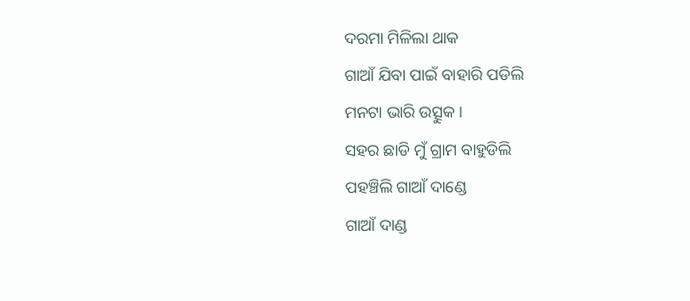ଦରମା ମିଳିଲା ଥାକ
ଗାଆଁ ଯିବା ପାଇଁ ବାହାରି ପଡିଲି
ମନଟା ଭାରି ଉତ୍ସୁକ ।
ସହର ଛାଡି ମୁଁ ଗ୍ରାମ ବାହୁଡିଲି
ପହଞ୍ଚିଲି ଗାଆଁ ଦାଣ୍ଡେ
ଗାଆଁ ଦାଣ୍ଡ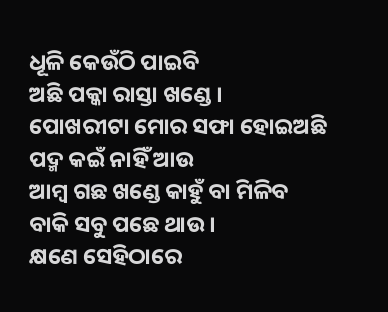ଧୂଳି କେଉଁଠି ପାଇବି
ଅଛି ପକ୍କା ରାସ୍ତା ଖଣ୍ଡେ ।
ପୋଖରୀଟା ମୋର ସଫା ହୋଇଅଛି
ପଦ୍ମ କଇଁ ନାହିଁ ଆଉ
ଆମ୍ବ ଗଛ ଖଣ୍ଡେ କାହୁଁ ବା ମିଳିବ
ବାକି ସବୁ ପଛେ ଥାଉ ।
କ୍ଷଣେ ସେହିଠାରେ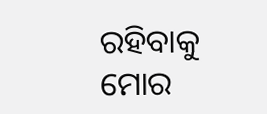ରହିବାକୁ ମୋର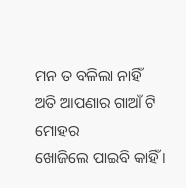ମନ ତ ବଳିଲା ନାହିଁ
ଅତି ଆପଣାର ଗାଆଁ ଟି ମୋହର
ଖୋଜିଲେ ପାଇବି କାହିଁ ।